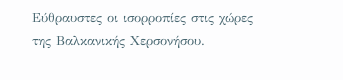Εύθραυστες οι ισορροπίες στις χώρες της Βαλκανικής Χερσονήσου.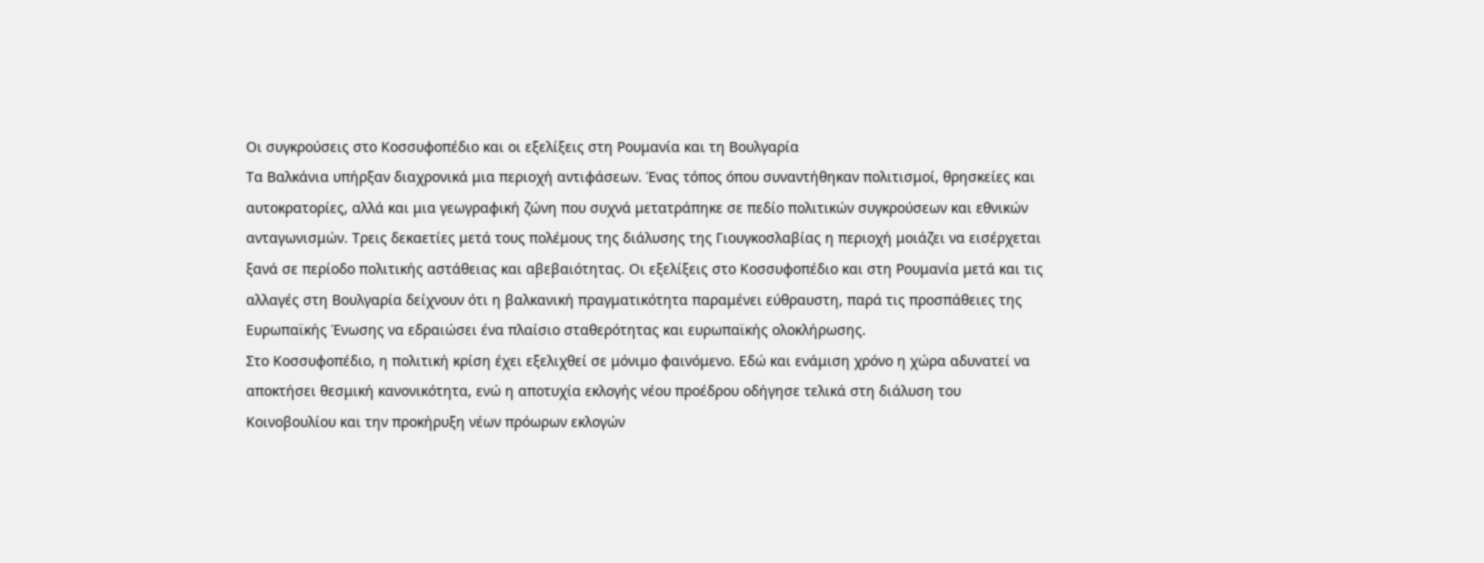Οι συγκρούσεις στο Κοσσυφοπέδιο και οι εξελίξεις στη Ρουμανία και τη Βουλγαρία
Τα Βαλκάνια υπήρξαν διαχρονικά μια περιοχή αντιφάσεων. Ένας τόπος όπου συναντήθηκαν πολιτισμοί, θρησκείες και αυτοκρατορίες, αλλά και μια γεωγραφική ζώνη που συχνά μετατράπηκε σε πεδίο πολιτικών συγκρούσεων και εθνικών ανταγωνισμών. Τρεις δεκαετίες μετά τους πολέμους της διάλυσης της Γιουγκοσλαβίας η περιοχή μοιάζει να εισέρχεται ξανά σε περίοδο πολιτικής αστάθειας και αβεβαιότητας. Οι εξελίξεις στο Κοσσυφοπέδιο και στη Ρουμανία μετά και τις αλλαγές στη Βουλγαρία δείχνουν ότι η βαλκανική πραγματικότητα παραμένει εύθραυστη, παρά τις προσπάθειες της Ευρωπαϊκής Ένωσης να εδραιώσει ένα πλαίσιο σταθερότητας και ευρωπαϊκής ολοκλήρωσης.
Στο Κοσσυφοπέδιο, η πολιτική κρίση έχει εξελιχθεί σε μόνιμο φαινόμενο. Εδώ και ενάμιση χρόνο η χώρα αδυνατεί να αποκτήσει θεσμική κανονικότητα, ενώ η αποτυχία εκλογής νέου προέδρου οδήγησε τελικά στη διάλυση του Κοινοβουλίου και την προκήρυξη νέων πρόωρων εκλογών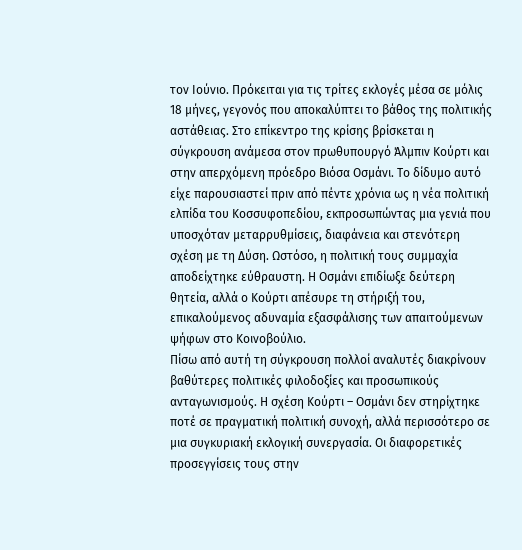τον Ιούνιο. Πρόκειται για τις τρίτες εκλογές μέσα σε μόλις 18 μήνες, γεγονός που αποκαλύπτει το βάθος της πολιτικής αστάθειας. Στο επίκεντρο της κρίσης βρίσκεται η σύγκρουση ανάμεσα στον πρωθυπουργό Άλμπιν Κούρτι και στην απερχόμενη πρόεδρο Βιόσα Οσμάνι. Το δίδυμο αυτό είχε παρουσιαστεί πριν από πέντε χρόνια ως η νέα πολιτική ελπίδα του Κοσσυφοπεδίου, εκπροσωπώντας μια γενιά που υποσχόταν μεταρρυθμίσεις, διαφάνεια και στενότερη σχέση με τη Δύση. Ωστόσο, η πολιτική τους συμμαχία αποδείχτηκε εύθραυστη. Η Οσμάνι επιδίωξε δεύτερη θητεία, αλλά ο Κούρτι απέσυρε τη στήριξή του, επικαλούμενος αδυναμία εξασφάλισης των απαιτούμενων ψήφων στο Κοινοβούλιο.
Πίσω από αυτή τη σύγκρουση πολλοί αναλυτές διακρίνουν βαθύτερες πολιτικές φιλοδοξίες και προσωπικούς ανταγωνισμούς. Η σχέση Κούρτι – Οσμάνι δεν στηρίχτηκε ποτέ σε πραγματική πολιτική συνοχή, αλλά περισσότερο σε μια συγκυριακή εκλογική συνεργασία. Οι διαφορετικές προσεγγίσεις τους στην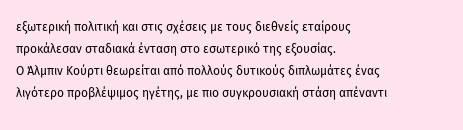εξωτερική πολιτική και στις σχέσεις με τους διεθνείς εταίρους προκάλεσαν σταδιακά ένταση στο εσωτερικό της εξουσίας.
Ο Άλμπιν Κούρτι θεωρείται από πολλούς δυτικούς διπλωμάτες ένας λιγότερο προβλέψιμος ηγέτης, με πιο συγκρουσιακή στάση απέναντι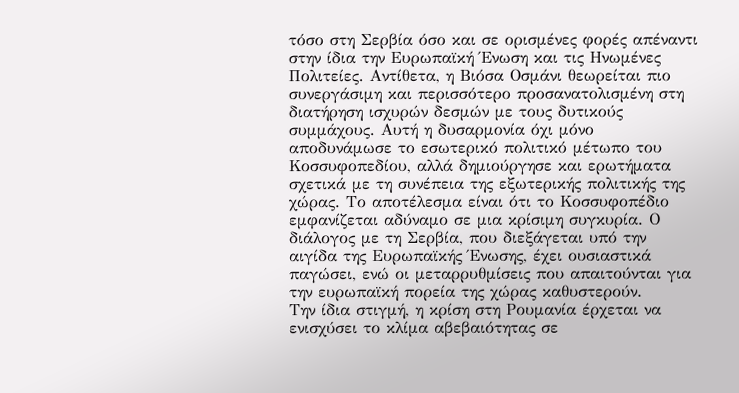τόσο στη Σερβία όσο και σε ορισμένες φορές απέναντι στην ίδια την Ευρωπαϊκή Ένωση και τις Ηνωμένες Πολιτείες. Αντίθετα, η Βιόσα Οσμάνι θεωρείται πιο συνεργάσιμη και περισσότερο προσανατολισμένη στη διατήρηση ισχυρών δεσμών με τους δυτικούς συμμάχους. Αυτή η δυσαρμονία όχι μόνο αποδυνάμωσε το εσωτερικό πολιτικό μέτωπο του Κοσσυφοπεδίου, αλλά δημιούργησε και ερωτήματα σχετικά με τη συνέπεια της εξωτερικής πολιτικής της χώρας. Το αποτέλεσμα είναι ότι το Κοσσυφοπέδιο εμφανίζεται αδύναμο σε μια κρίσιμη συγκυρία. Ο διάλογος με τη Σερβία, που διεξάγεται υπό την αιγίδα της Ευρωπαϊκής Ένωσης, έχει ουσιαστικά παγώσει, ενώ οι μεταρρυθμίσεις που απαιτούνται για την ευρωπαϊκή πορεία της χώρας καθυστερούν.
Την ίδια στιγμή, η κρίση στη Ρουμανία έρχεται να ενισχύσει το κλίμα αβεβαιότητας σε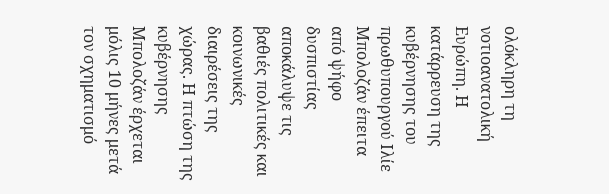ολόκληρη τη νοτιοανατολική Ευρώπη. Η κατάρρευση της κυβέρνησης του πρωθυπουργού Ιλίε Μπολοζάν έπειτα από ψήφο δυσπιστίας αποκάλυψε τις βαθιές πολιτικές και κοινωνικές διαιρέσεις της χώρας. Η πτώση της κυβέρνησης Μπολοζάν έρχεται μόλις 10 μήνες μετά τον σχηματισμό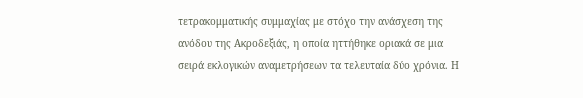τετρακομματικής συμμαχίας με στόχο την ανάσχεση της ανόδου της Ακροδεξιάς, η οποία ηττήθηκε οριακά σε μια σειρά εκλογικών αναμετρήσεων τα τελευταία δύο χρόνια. Η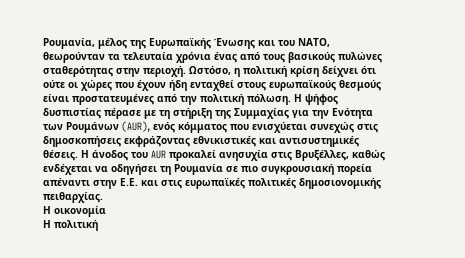Ρουμανία, μέλος της Ευρωπαϊκής Ένωσης και του ΝΑΤΟ, θεωρούνταν τα τελευταία χρόνια ένας από τους βασικούς πυλώνες σταθερότητας στην περιοχή. Ωστόσο, η πολιτική κρίση δείχνει ότι ούτε οι χώρες που έχουν ήδη ενταχθεί στους ευρωπαϊκούς θεσμούς είναι προστατευμένες από την πολιτική πόλωση. Η ψήφος δυσπιστίας πέρασε με τη στήριξη της Συμμαχίας για την Ενότητα των Ρουμάνων (AUR), ενός κόμματος που ενισχύεται συνεχώς στις δημοσκοπήσεις εκφράζοντας εθνικιστικές και αντισυστημικές θέσεις. Η άνοδος του AUR προκαλεί ανησυχία στις Βρυξέλλες, καθώς ενδέχεται να οδηγήσει τη Ρουμανία σε πιο συγκρουσιακή πορεία απέναντι στην Ε.Ε. και στις ευρωπαϊκές πολιτικές δημοσιονομικής πειθαρχίας.
Η οικονομία
Η πολιτική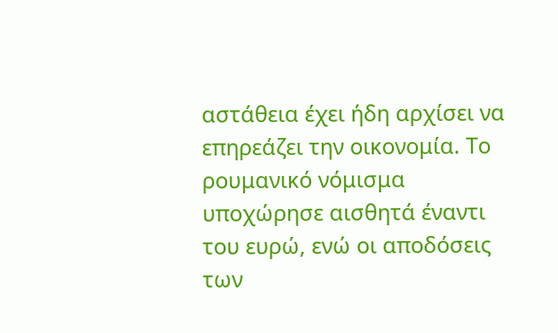αστάθεια έχει ήδη αρχίσει να επηρεάζει την οικονομία. Το ρουμανικό νόμισμα υποχώρησε αισθητά έναντι του ευρώ, ενώ οι αποδόσεις των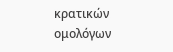κρατικών ομολόγων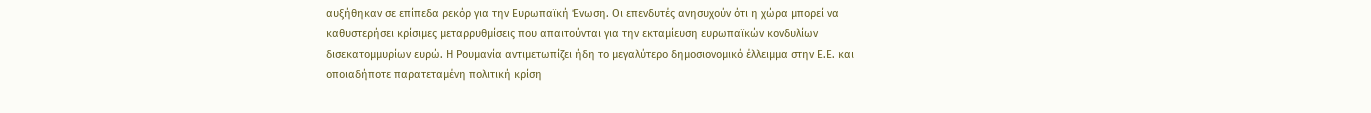αυξήθηκαν σε επίπεδα ρεκόρ για την Ευρωπαϊκή Ένωση. Οι επενδυτές ανησυχούν ότι η χώρα μπορεί να καθυστερήσει κρίσιμες μεταρρυθμίσεις που απαιτούνται για την εκταμίευση ευρωπαϊκών κονδυλίων δισεκατομμυρίων ευρώ. Η Ρουμανία αντιμετωπίζει ήδη το μεγαλύτερο δημοσιονομικό έλλειμμα στην Ε.Ε. και οποιαδήποτε παρατεταμένη πολιτική κρίση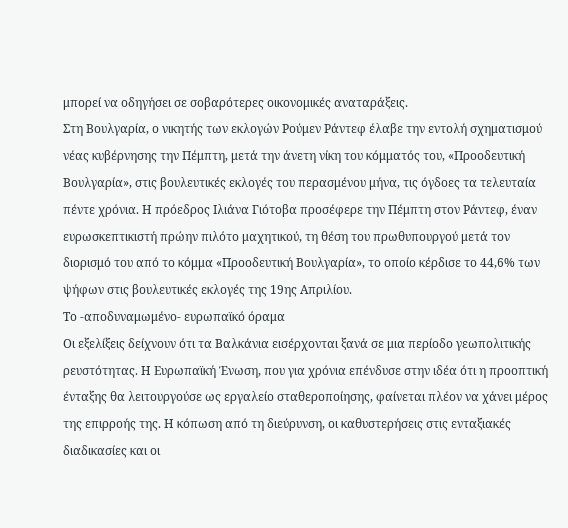μπορεί να οδηγήσει σε σοβαρότερες οικονομικές αναταράξεις.
Στη Βουλγαρία, ο νικητής των εκλογών Ρούμεν Ράντεφ έλαβε την εντολή σχηματισμού νέας κυβέρνησης την Πέμπτη, μετά την άνετη νίκη του κόμματός του, «Προοδευτική Βουλγαρία», στις βουλευτικές εκλογές του περασμένου μήνα, τις όγδοες τα τελευταία πέντε χρόνια. Η πρόεδρος Ιλιάνα Γιότοβα προσέφερε την Πέμπτη στον Ράντεφ, έναν ευρωσκεπτικιστή πρώην πιλότο μαχητικού, τη θέση του πρωθυπουργού μετά τον διορισμό του από το κόμμα «Προοδευτική Βουλγαρία», το οποίο κέρδισε το 44,6% των ψήφων στις βουλευτικές εκλογές της 19ης Απριλίου.
Το -αποδυναμωμένο- ευρωπαϊκό όραμα
Οι εξελίξεις δείχνουν ότι τα Βαλκάνια εισέρχονται ξανά σε μια περίοδο γεωπολιτικής ρευστότητας. Η Ευρωπαϊκή Ένωση, που για χρόνια επένδυσε στην ιδέα ότι η προοπτική ένταξης θα λειτουργούσε ως εργαλείο σταθεροποίησης, φαίνεται πλέον να χάνει μέρος της επιρροής της. Η κόπωση από τη διεύρυνση, οι καθυστερήσεις στις ενταξιακές διαδικασίες και οι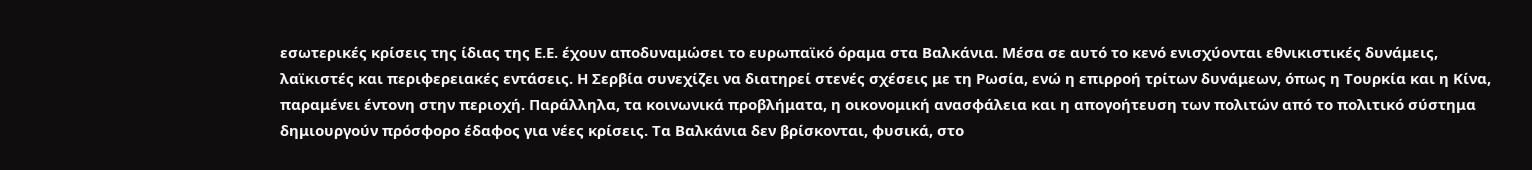εσωτερικές κρίσεις της ίδιας της Ε.Ε. έχουν αποδυναμώσει το ευρωπαϊκό όραμα στα Βαλκάνια. Μέσα σε αυτό το κενό ενισχύονται εθνικιστικές δυνάμεις, λαϊκιστές και περιφερειακές εντάσεις. Η Σερβία συνεχίζει να διατηρεί στενές σχέσεις με τη Ρωσία, ενώ η επιρροή τρίτων δυνάμεων, όπως η Τουρκία και η Κίνα, παραμένει έντονη στην περιοχή. Παράλληλα, τα κοινωνικά προβλήματα, η οικονομική ανασφάλεια και η απογοήτευση των πολιτών από το πολιτικό σύστημα δημιουργούν πρόσφορο έδαφος για νέες κρίσεις. Τα Βαλκάνια δεν βρίσκονται, φυσικά, στο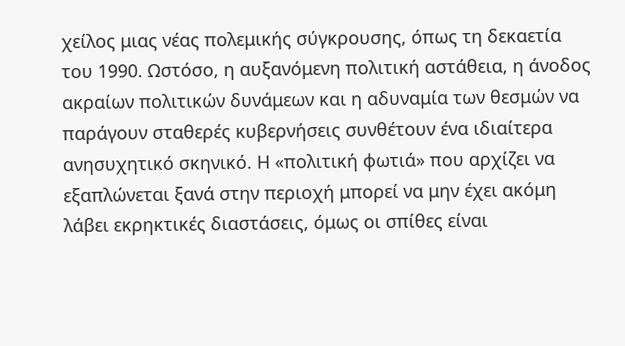χείλος μιας νέας πολεμικής σύγκρουσης, όπως τη δεκαετία του 1990. Ωστόσο, η αυξανόμενη πολιτική αστάθεια, η άνοδος ακραίων πολιτικών δυνάμεων και η αδυναμία των θεσμών να παράγουν σταθερές κυβερνήσεις συνθέτουν ένα ιδιαίτερα ανησυχητικό σκηνικό. Η «πολιτική φωτιά» που αρχίζει να εξαπλώνεται ξανά στην περιοχή μπορεί να μην έχει ακόμη λάβει εκρηκτικές διαστάσεις, όμως οι σπίθες είναι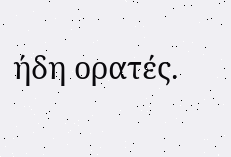ήδη ορατές.